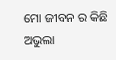ମୋ ଜୀବନ ର କିଛି ଅଭୁଲା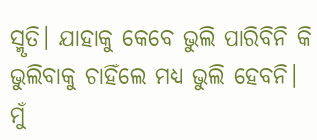ସ୍ମୃତି। ଯାହାକୁ କେବେ ଭୁଲି ପାରିବିନି କି ଭୁଲିବାକୁ ଚାହିଁଲେ ମଧ୍ୟ ଭୁଲି ହେବନି। ମୁଁ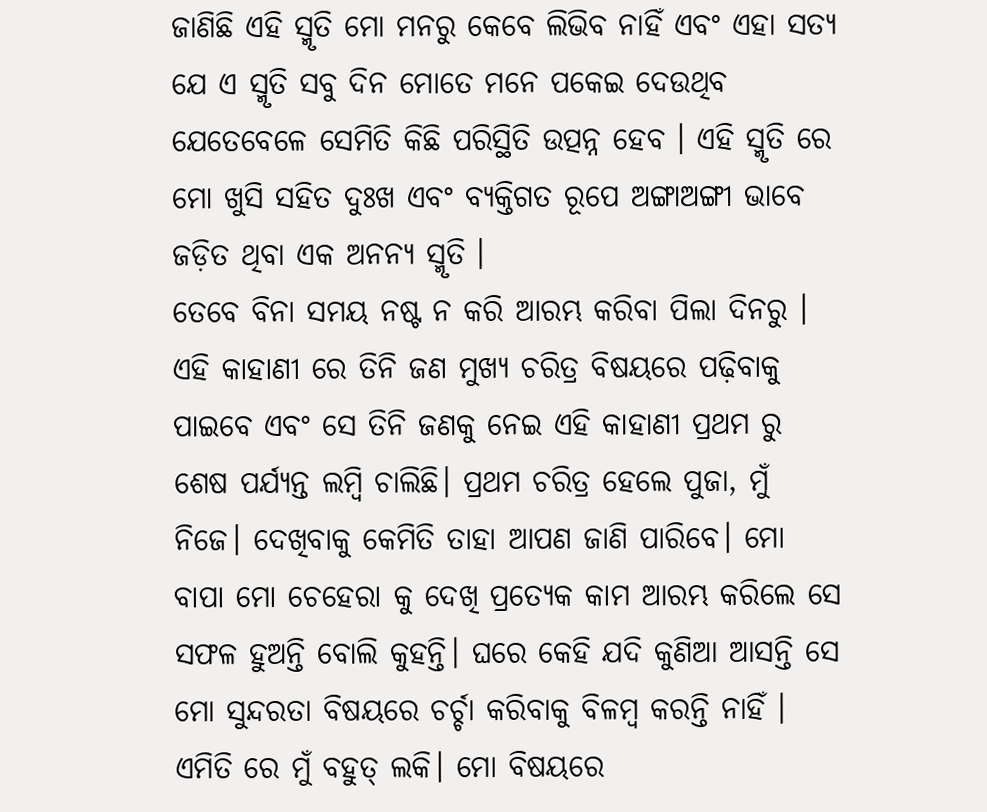ଜାଣିଛି ଏହି ସ୍ମୃତି ମୋ ମନରୁ କେବେ ଲିଭିବ ନାହିଁ ଏବଂ ଏହା ସତ୍ୟ ଯେ ଏ ସ୍ମୃତି ସବୁ ଦିନ ମୋତେ ମନେ ପକେଇ ଦେଉଥିବ ଯେତେବେଳେ ସେମିତି କିଛି ପରିସ୍ଥିତି ଉତ୍ପନ୍ନ ହେବ । ଏହି ସ୍ମୃତି ରେ ମୋ ଖୁସି ସହିତ ଦୁଃଖ ଏବଂ ବ୍ୟକ୍ତିଗତ ରୂପେ ଅଙ୍ଗାଅଙ୍ଗୀ ଭାବେ ଜଡ଼ିତ ଥିବା ଏକ ଅନନ୍ୟ ସ୍ମୃତି ।
ତେବେ ବିନା ସମୟ ନଷ୍ଟ ନ କରି ଆରମ୍ଭ କରିବା ପିଲା ଦିନରୁ ।
ଏହି କାହାଣୀ ରେ ତିନି ଜଣ ମୁଖ୍ୟ ଚରିତ୍ର ବିଷୟରେ ପଢ଼ିବାକୁ ପାଇବେ ଏବଂ ସେ ତିନି ଜଣକୁ ନେଇ ଏହି କାହାଣୀ ପ୍ରଥମ ରୁ ଶେଷ ପର୍ଯ୍ୟନ୍ତ ଲମ୍ବି ଚାଲିଛି। ପ୍ରଥମ ଚରିତ୍ର ହେଲେ ପୁଜା, ମୁଁ ନିଜେ। ଦେଖିବାକୁ କେମିତି ତାହା ଆପଣ ଜାଣି ପାରିବେ। ମୋ ବାପା ମୋ ଚେହେରା କୁ ଦେଖି ପ୍ରତ୍ୟେକ କାମ ଆରମ୍ଭ କରିଲେ ସେ ସଫଳ ହୁଅନ୍ତି ବୋଲି କୁହନ୍ତି। ଘରେ କେହି ଯଦି କୁଣିଆ ଆସନ୍ତି ସେ ମୋ ସୁନ୍ଦରତା ବିଷୟରେ ଚର୍ଚ୍ଚା କରିବାକୁ ବିଳମ୍ବ କରନ୍ତି ନାହିଁ । ଏମିତି ରେ ମୁଁ ବହୁତ୍ ଲକି। ମୋ ବିଷୟରେ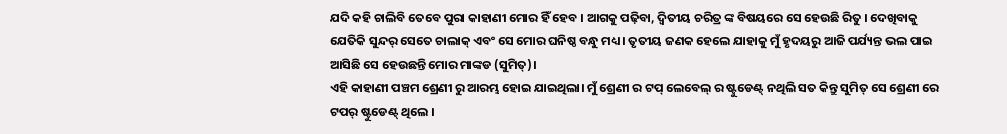ଯଦି କହି ଚାଲିବି ତେବେ ପୁରା କାହାଣୀ ମୋର ହିଁ ହେବ । ଆଗକୁ ପଢ଼ିବା, ଦ୍ଵିତୀୟ ଚରିତ୍ର ଙ୍କ ବିଷୟରେ ସେ ହେଉଛି ରିତୁ । ଦେଖିବାକୁ ଯେତିକି ସୁନ୍ଦର୍ ସେତେ ଚାଲାକ୍ ଏବଂ ସେ ମୋର ଘନିଷ୍ଠ ବନ୍ଧୁ ମଧ୍ୟ । ତୃତୀୟ ଜଣକ ହେଲେ ଯାହାକୁ ମୁଁ ହୃଦୟରୁ ଆଜି ପର୍ଯ୍ୟନ୍ତ ଭଲ ପାଇ ଆସିଛି ସେ ହେଉଛନ୍ତି ମୋର ମାଙ୍କଡ (ସୁମିତ୍)।
ଏହି କାହାଣୀ ପଞ୍ଚମ ଶ୍ରେଣୀ ରୁ ଆରମ୍ଭ ହୋଇ ଯାଇଥିଲା। ମୁଁ ଶ୍ରେଣୀ ର ଟପ୍ ଲେବେଲ୍ ର ଷ୍ଟୁଡେଣ୍ଟ୍ ନଥିଲି ସତ କିନ୍ତୁ ସୁମିତ୍ ସେ ଶ୍ରେଣୀ ରେ ଟପର୍ ଷ୍ଟୁଡେଣ୍ଟ୍ ଥିଲେ ।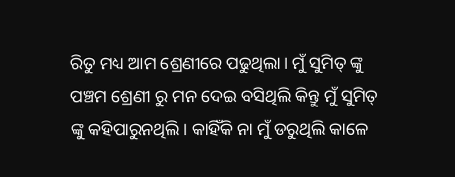ରିତୁ ମଧ୍ୟ ଆମ ଶ୍ରେଣୀରେ ପଢୁଥିଲା। ମୁଁ ସୁମିତ୍ ଙ୍କୁ ପଞ୍ଚମ ଶ୍ରେଣୀ ରୁ ମନ ଦେଇ ବସିଥିଲି କିନ୍ତୁ ମୁଁ ସୁମିତ୍ ଙ୍କୁ କହିପାରୁନଥିଲି। କାହିଁକି ନା ମୁଁ ଡରୁଥିଲି କାଳେ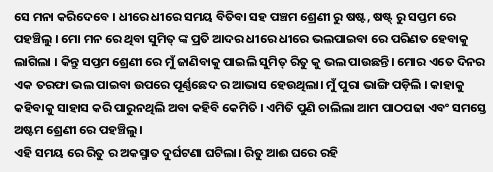ସେ ମନା କରିଦେବେ । ଧୀରେ ଧୀରେ ସମୟ ବିତିବା ସହ ପଞ୍ଚମ ଶ୍ରେଣୀ ରୁ ଷଷ୍ଟ, ଷଷ୍ଟ୍ ରୁ ସପ୍ତମ ରେ ପହଞ୍ଚିଲୁ । ମୋ ମନ ରେ ଥିବା ସୁମିତ୍ ଙ୍କ ପ୍ରତି ଆଦର ଧୀରେ ଧୀରେ ଭଲପାଇବା ରେ ପରିଣତ ହେବାକୁ ଲାଗିଲା । କିନ୍ତୁ ସପ୍ତମ ଶ୍ରେଣୀ ରେ ମୁଁ ଜାଣିବାକୁ ପାଇଲି ସୁମିତ୍ ରିତୁ କୁ ଭଲ ପାଉଛନ୍ତି। ମୋର ଏତେ ଦିନର ଏକ ତରଫା ଭଲ ପାଇବା ଉପରେ ପୂର୍ଣ୍ଣଛେଦ ର ଆଭାସ ହେଉଥିଲା। ମୁଁ ପୁରା ଭାଙ୍ଗି ପଡ଼ିଲି । କାହାକୁ କହିବାକୁ ସାହାସ କରି ପାରୁନଥିଲି ଅବା କହିବି କେମିତି । ଏମିତି ପୁଣି ଚାଲିଲା ଆମ ପାଠପଢା ଏବଂ ସମସ୍ତେ ଅଷ୍ଟମ ଶ୍ରେଣୀ ରେ ପହଞ୍ଚିଲୁ।
ଏହି ସମୟ ରେ ରିତୁ ର ଅକସ୍ମାତ ଦୁର୍ଘଟଣା ଘଟିଲା। ରିତୁ ଆଈ ଘରେ ରହି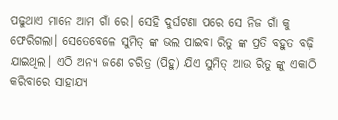ପଢୁଥାଏ ମାନେ ଆମ ଗାଁ ରେ। ସେହି ଦୁର୍ଘଟଣା ପରେ ସେ ନିଜ ଗାଁ କୁ ଫେରିଗଲା। ସେତେବେଳେ ସୁମିତ୍ ଙ୍କ ଭଲ ପାଇବା ରିତୁ ଙ୍କ ପ୍ରତି ବହୁତ ବଢ଼ି ଯାଇଥିଲ। ଏଠି ଅନ୍ୟ ଜଣେ ଚରିତ୍ର (ପିହୁ) ଯିଏ ସୁମିତ୍ ଆଉ ରିତୁ ଙ୍କୁ ଏକାଠି କରିବାରେ ସାହାଯ୍ୟ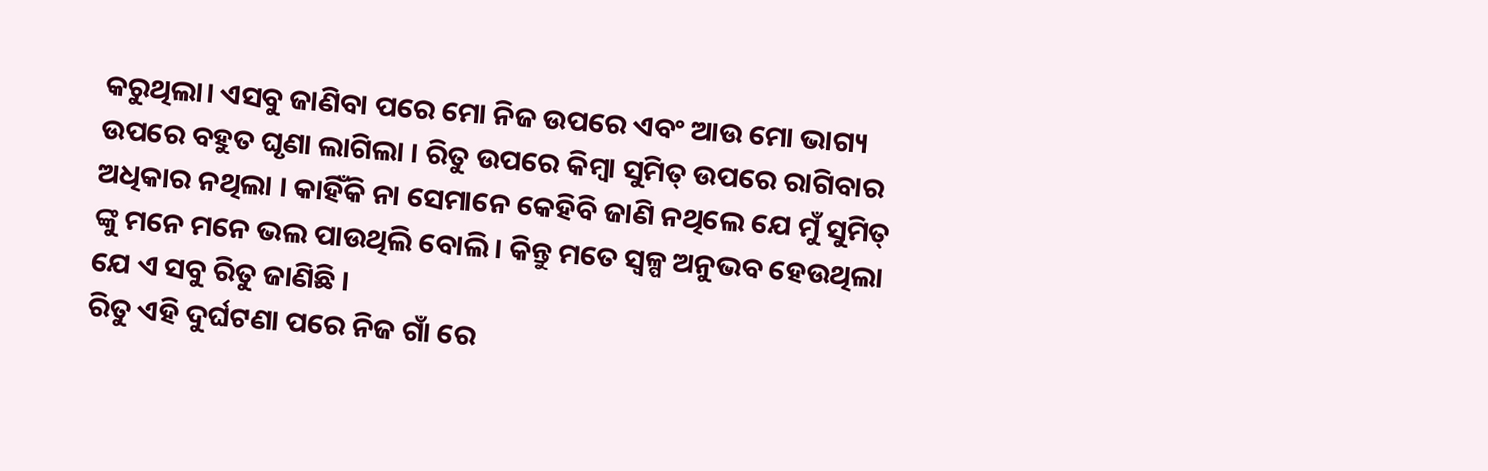କରୁଥିଲା। ଏସବୁ ଜାଣିବା ପରେ ମୋ ନିଜ ଉପରେ ଏବଂ ଆଉ ମୋ ଭାଗ୍ୟ ଉପରେ ବହୁତ ଘୃଣା ଲାଗିଲା । ରିତୁ ଉପରେ କିମ୍ବା ସୁମିତ୍ ଉପରେ ରାଗିବାର ଅଧିକାର ନଥିଲା । କାହିଁକି ନା ସେମାନେ କେହିବି ଜାଣି ନଥିଲେ ଯେ ମୁଁ ସୁମିତ୍ ଙ୍କୁ ମନେ ମନେ ଭଲ ପାଉଥିଲି ବୋଲି। କିନ୍ତୁ ମତେ ସ୍ୱଳ୍ପ ଅନୁଭବ ହେଉଥିଲା ଯେ ଏ ସବୁ ରିତୁ ଜାଣିଛି ।
ରିତୁ ଏହି ଦୁର୍ଘଟଣା ପରେ ନିଜ ଗାଁ ରେ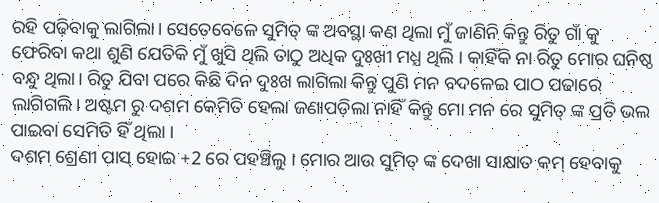ରହି ପଢ଼ିବାକୁ ଲାଗିଲା। ସେତେବେଳେ ସୁମିତ୍ ଙ୍କ ଅବସ୍ଥା କଣ ଥିଲା ମୁଁ ଜାଣିନି କିନ୍ତୁ ରିତୁ ଗାଁ କୁ ଫେରିବା କଥା ଶୁଣି ଯେତିକି ମୁଁ ଖୁସି ଥିଲି ତାଠୁ ଅଧିକ ଦୁଃଖୀ ମଧ୍ଯ ଥିଲି । କାହିଁକି ନା ରିତୁ ମୋର ଘନିଷ୍ଠ ବନ୍ଧୁ ଥିଲା। ରିତୁ ଯିବା ପରେ କିଛି ଦିନ ଦୁଃଖ ଲାଗିଲା କିନ୍ତୁ ପୁଣି ମନ ବଦଳେଇ ପାଠ ପଢାରେ ଲାଗିଗଲି। ଅଷ୍ଟମ ରୁ ଦଶମ କେମିତି ହେଲା ଜଣାପଡ଼ିଲା ନାହିଁ କିନ୍ତୁ ମୋ ମନ ରେ ସୁମିତ୍ ଙ୍କ ପ୍ରତି ଭଲ ପାଇବା ସେମିତି ହିଁ ଥିଲା ।
ଦଶମ ଶ୍ରେଣୀ ପାସ୍ ହୋଇ +2 ରେ ପହଞ୍ଚିଲୁ । ମୋର ଆଉ ସୁମିତ୍ ଙ୍କ ଦେଖା ସାକ୍ଷାତ କମ୍ ହେବାକୁ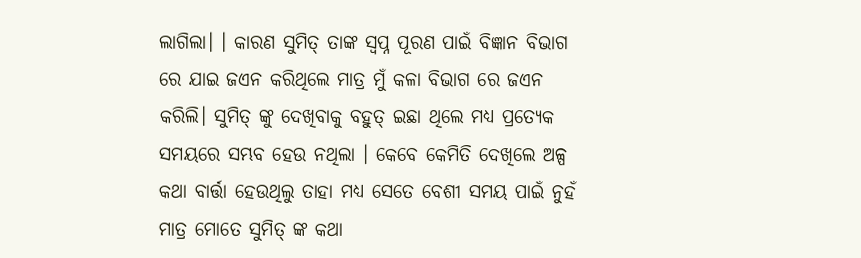ଲାଗିଲା। । କାରଣ ସୁମିତ୍ ତାଙ୍କ ସ୍ବପ୍ନ ପୂରଣ ପାଇଁ ବିଜ୍ଞାନ ବିଭାଗ ରେ ଯାଇ ଜଏନ କରିଥିଲେ ମାତ୍ର ମୁଁ କଳା ବିଭାଗ ରେ ଜଏନ କରିଲି। ସୁମିତ୍ ଙ୍କୁ ଦେଖିବାକୁ ବହୁତ୍ ଇଛା ଥିଲେ ମଧ୍ୟ ପ୍ରତ୍ୟେକ ସମୟରେ ସମ୍ଭବ ହେଉ ନଥିଲା । କେବେ କେମିତି ଦେଖିଲେ ଅଳ୍ପ କଥା ବାର୍ତ୍ତା ହେଉଥିଲୁ ତାହା ମଧ୍ୟ ସେତେ ବେଶୀ ସମୟ ପାଇଁ ନୁହଁ ମାତ୍ର ମୋତେ ସୁମିତ୍ ଙ୍କ କଥା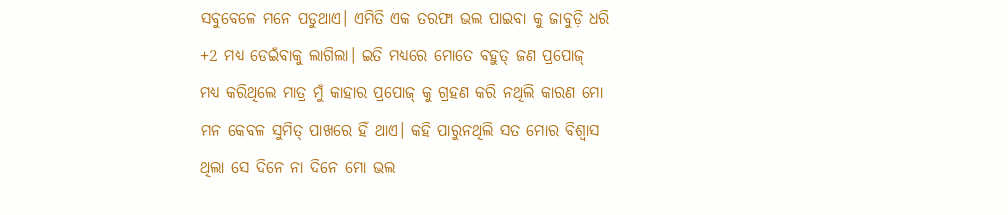ସବୁବେଳେ ମନେ ପଡୁଥାଏ। ଏମିତି ଏକ ତରଫା ଭଲ ପାଇବା କୁ ଜାବୁଡ଼ି ଧରି +2 ମଧ୍ୟ ଡେଇଁବାକୁ ଲାଗିଲା। ଇତି ମଧ୍ୟରେ ମୋତେ ବହୁତ୍ ଜଣ ପ୍ରପୋଜ୍ ମଧ୍ୟ କରିଥିଲେ ମାତ୍ର ମୁଁ କାହାର ପ୍ରପୋଜ୍ କୁ ଗ୍ରହଣ କରି ନଥିଲି କାରଣ ମୋ ମନ କେବଳ ସୁମିତ୍ ପାଖରେ ହିଁ ଥାଏ। କହି ପାରୁନଥିଲି ସତ ମୋର ବିଶ୍ୱାସ ଥିଲା ସେ ଦିନେ ନା ଦିନେ ମୋ ଭଲ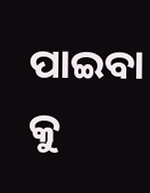ପାଇବା କୁ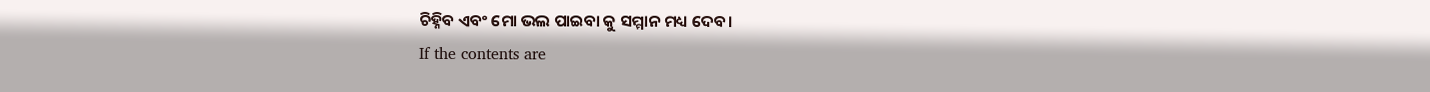ଚିହ୍ନିବ ଏବଂ ମୋ ଭଲ ପାଇବା କୁ ସମ୍ମାନ ମଧ୍ୟ ଦେବ।
If the contents are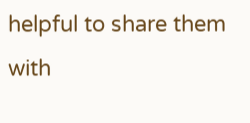helpful to share them with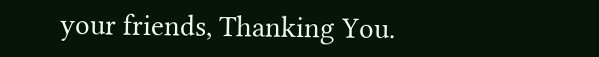your friends, Thanking You.